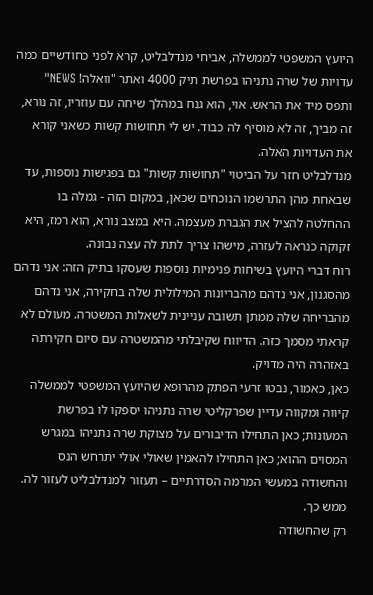היועץ המשפטי לממשלה, אביחי מנדלבליט, קרא לפני כחודשיים כמה עדויות של שרה נתניהו בפרשת תיק 4000 ואתר "וואלה! NEWS" ותפס מיד את הראש. אוי, הוא גנח במהלך שיחה עם עוזריו, זה נורא, זה מביך, זה לא מוסיף לה כבוד. יש לי תחושות קשות כשאני קורא את העדויות האלה.
מנדלבליט חזר על הביטוי "תחושות קשות" גם בפגישות נוספות, עד שבאחת מהן התרשמו הנוכחים שכאן, במקום הזה - גמלה בו ההחלטה להציל את הגברת מעצמה. היא במצב נורא, הוא רמז, היא זקוקה כנראה לעזרה, מישהו צריך לתת לה עצה נבונה.
רוח דברי היועץ בשיחות פנימיות נוספות שעסקו בתיק הזה: אני נדהם מהסגנון, אני נדהם מהבריונות המילולית שלה בחקירה, אני נדהם מהבריחה שלה ממתן תשובה עניינית לשאלות המשטרה. מעולם לא קראתי מסמך כזה. הדיווח שקיבלתי מהמשטרה עם סיום חקירתה באזהרה היה מדויק.
כאן, כאמור, נבטו זרעי הפתק מהרופא שהיועץ המשפטי לממשלה קיווה ומקווה עדיין שפרקליטי שרה נתניהו יספקו לו בפרשת המעונות; כאן התחילו הדיבורים על מצוקת שרה נתניהו במגרש המסוים ההוא; כאן התחילו להאמין שאולי אולי יתרחש הנס והחשודה במעשי המרמה הסדרתיים – תעזור למנדלבליט לעזור לה. ממש כך.
רק שהחשודה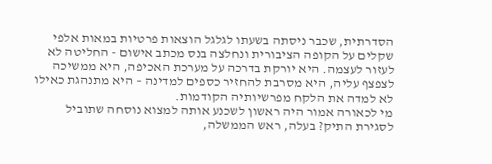הסדרתית, שכבר ניסתה בשעתו לגלגל הוצאות פרטיות במאות אלפי שקלים על הקופה הציבורית ונחלצה בנס מכתב אישום - החליטה לא לעזור לעצמה. היא יורקת בדרכה על מערכת האכיפה, היא ממשיכה לצפצף עליה, היא מסרבת להחזיר כספים למדינה – היא מתנהגת כאילו לא למדה את הלקח מפרשיותיה הקודמות.
מי לכאורה אמור היה ראשון לשכנע אותה למצוא נוסחה שתוביל לסגירת התיק? בעלה, ראש הממשלה,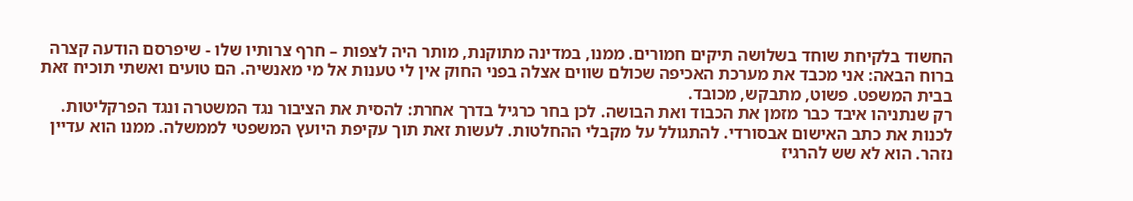החשוד בלקיחת שוחד בשלושה תיקים חמורים. ממנו, במדינה מתוקנת, מותר היה לצפות – חרף צרותיו שלו - שיפרסם הודעה קצרה ברוח הבאה: אני מכבד את מערכת האכיפה שכולם שווים אצלה בפני החוק אין לי טענות אל מי מאנשיה. הם טועים ואשתי תוכיח זאת בבית המשפט. פשוט, מתבקש, מכובד.
רק שנתניהו איבד כבר מזמן את הכבוד ואת הבושה. לכן בחר כרגיל בדרך אחרת: להסית את הציבור נגד המשטרה ונגד הפרקליטות. לכנות את כתב האישום אבסורדי. להתגולל על מקבלי ההחלטות. לעשות זאת תוך עקיפת היועץ המשפטי לממשלה. ממנו הוא עדיין נזהר. הוא לא שש להרגיז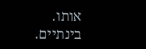אותו. בינתיים.